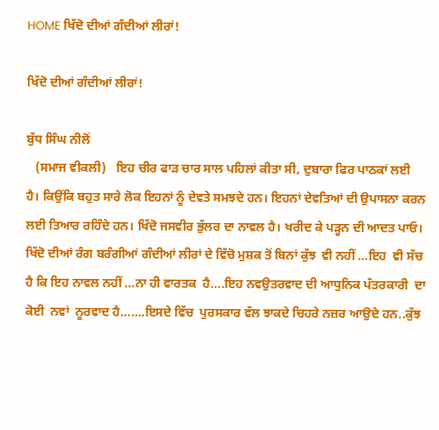HOME ਖਿੱਦੋ ਦੀਆਂ ਗੰਦੀਆਂ ਲੀਰਾਂ!

ਖਿੱਦੋ ਦੀਆਂ ਗੰਦੀਆਂ ਲੀਰਾਂ!

ਬੁੱਧ ਸਿੰਘ ਨੀਲੋਂ
   (ਸਮਾਜ ਵੀਕਲੀ)   ਇਹ ਚੀਰ ਫਾੜ ਚਾਰ ਸਾਲ ਪਹਿਲਾਂ ਕੀਤਾ ਸੀ, ਦੁਬਾਰਾ ਫਿਰ ਪਾਠਕਾਂ ਲਈ ਹੈ। ਕਿਉਂਕਿ ਬਹੁਤ ਸਾਰੇ ਲੋਕ ਇਹਨਾਂ ਨੂੰ ਦੇਵਤੇ ਸਮਝਦੇ ਹਨ। ਇਹਨਾਂ ਦੇਵਤਿਆਂ ਦੀ ਉਪਾਸਨਾ ਕਰਨ ਲਈ ਤਿਆਰ ਰਹਿੰਦੇ ਹਨ। ਖਿੱਦੋ ਜਸਵੀਰ ਭੁੱਲਰ ਦਾ ਨਾਵਲ ਹੈ। ਖਰੀਦ ਕੇ ਪੜ੍ਹਨ ਦੀ ਆਦਤ ਪਾਓ। ਖਿੱਦੋ ਦੀਆਂ ਰੰਗ ਬਰੰਗੀਆਂ ਗੰਦੀਆਂ ਲੀਰਾਂ ਦੇ ਵਿੱਚੋ ਮੁਸ਼ਕ ਤੋਂ ਬਿਨਾਂ ਕੁੱਝ  ਵੀ ਨਹੀਂ …ਇਹ  ਵੀ ਸੱਚ ਹੈ ਕਿ ਇਹ ਨਾਵਲ ਨਹੀਂ …ਨਾ ਹੀ ਵਾਰਤਕ  ਹੈ….ਇਹ ਨਵਉਤਰਵਾਦ ਦੀ ਆਧੁਨਿਕ ਪੱਤਰਕਾਰੀ  ਦਾ ਕੋਈ  ਨਵਾਂ  ਨੂਰਵਾਦ ਹੈ…….ਇਸਦੇ ਵਿੱਚ  ਪੁਰਸਕਾਰ ਵੱਲ ਝਾਕਦੇ ਚਿਹਰੇ ਨਜ਼ਰ ਆਉਦੇ ਹਨ..ਕੁੱਝ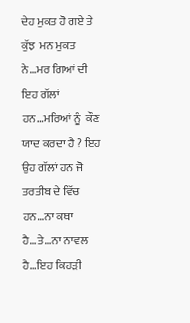ਦੇਹ ਮੁਕਤ ਹੋ ਗਏ ਤੇ ਕੁੱਝ  ਮਨ ਮੁਕਤ ਨੇ…ਮਰ ਗਿਆਂ ਦੀ ਇਹ ਗੱਲਾਂ  ਹਨ…ਮਰਿਆਂ ਨੂੰ  ਕੌਣ  ਯਾਦ ਕਰਦਾ ਹੈ ? ਇਹ  ਉਹ ਗੱਲਾਂ ਹਨ ਜੋ ਤਰਤੀਬ ਦੇ ਵਿੱਚ  ਹਨ…ਨਾ ਕਥਾ  ਹੈ…ਤੇ…ਨਾ ਨਾਵਲ ਹੈ…ਇਹ ਕਿਹੜੀ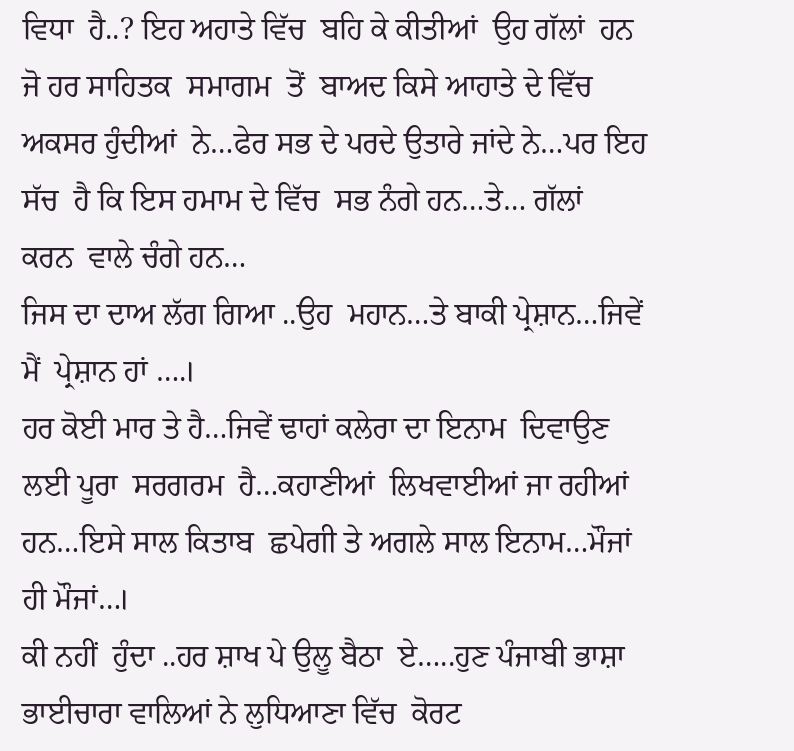ਵਿਧਾ  ਹੈ..? ਇਹ ਅਹਾਤੇ ਵਿੱਚ  ਬਹਿ ਕੇ ਕੀਤੀਆਂ  ਉਹ ਗੱਲਾਂ  ਹਨ ਜੋ ਹਰ ਸਾਹਿਤਕ  ਸਮਾਗਮ  ਤੋਂ  ਬਾਅਦ ਕਿਸੇ ਆਹਾਤੇ ਦੇ ਵਿੱਚ  ਅਕਸਰ ਹੁੰਦੀਆਂ  ਨੇ…ਫੇਰ ਸਭ ਦੇ ਪਰਦੇ ਉਤਾਰੇ ਜਾਂਦੇ ਨੇ…ਪਰ ਇਹ  ਸੱਚ  ਹੈ ਕਿ ਇਸ ਹਮਾਮ ਦੇ ਵਿੱਚ  ਸਭ ਨੰਗੇ ਹਨ…ਤੇ… ਗੱਲਾਂ  ਕਰਨ  ਵਾਲੇ ਚੰਗੇ ਹਨ…
ਜਿਸ ਦਾ ਦਾਅ ਲੱਗ ਗਿਆ ..ਉਹ  ਮਹਾਨ…ਤੇ ਬਾਕੀ ਪ੍ਰੇਸ਼ਾਨ…ਜਿਵੇਂ  ਮੈਂ  ਪ੍ਰੇਸ਼ਾਨ ਹਾਂ ….।
ਹਰ ਕੋਈ ਮਾਰ ਤੇ ਹੈ…ਜਿਵੇਂ ਢਾਹਾਂ ਕਲੇਰਾ ਦਾ ਇਨਾਮ  ਦਿਵਾਉਣ ਲਈ ਪੂਰਾ  ਸਰਗਰਮ  ਹੈ…ਕਹਾਣੀਆਂ  ਲਿਖਵਾਈਆਂ ਜਾ ਰਹੀਆਂ  ਹਨ…ਇਸੇ ਸਾਲ ਕਿਤਾਬ  ਛਪੇਗੀ ਤੇ ਅਗਲੇ ਸਾਲ ਇਨਾਮ…ਮੌਜਾਂ ਹੀ ਮੌਜਾਂ…।
ਕੀ ਨਹੀਂ  ਹੁੰਦਾ ..ਹਰ ਸ਼ਾਖ ਪੇ ਉਲੂ ਬੈਠਾ  ਏ…..ਹੁਣ ਪੰਜਾਬੀ ਭਾਸ਼ਾ ਭਾਈਚਾਰਾ ਵਾਲਿਆਂ ਨੇ ਲੁਧਿਆਣਾ ਵਿੱਚ  ਕੋਰਟ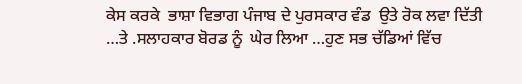ਕੇਸ ਕਰਕੇ  ਭਾਸ਼ਾ ਵਿਭਾਗ ਪੰਜਾਬ ਦੇ ਪੁਰਸਕਾਰ ਵੰਡ  ਉਤੇ ਰੋਕ ਲਵਾ ਦਿੱਤੀ …ਤੇ .ਸਲਾਹਕਾਰ ਬੋਰਡ ਨੂੰ  ਘੇਰ ਲਿਆ …ਹੁਣ ਸਭ ਚੱਡਿਆਂ ਵਿੱਚ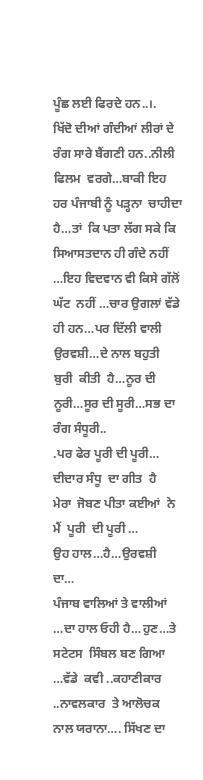ਪੂੰਛ ਲਈ ਫਿਰਦੇ ਹਨ..।.
ਖਿੱਦੋ ਦੀਆਂ ਗੰਦੀਆਂ ਲੀਰਾਂ ਦੇ ਰੰਗ ਸਾਰੇ ਬੈਂਗਣੀ ਹਨ..ਨੀਲੀ ਫਿਲਮ  ਵਰਗੇ…ਬਾਕੀ ਇਹ ਹਰ ਪੰਜਾਬੀ ਨੂੰ ਪੜ੍ਹਨਾ  ਚਾਹੀਦਾ  ਹੈ…ਤਾਂ  ਕਿ ਪਤਾ ਲੱਗ ਸਕੇ ਕਿ ਸਿਆਸਤਦਾਨ ਹੀ ਗੰਦੇ ਨਹੀਂ …ਇਹ ਵਿਦਵਾਨ ਵੀ ਕਿਸੇ ਗੱਲੋਂ ਘੱਟ  ਨਹੀਂ …ਚਾਰ ਉਗਲਾਂ ਵੱਡੇ  ਹੀ ਹਨ…ਪਰ ਦਿੱਲੀ ਵਾਲੀ ਉਰਵਸ਼ੀ…ਦੇ ਨਾਲ ਬਹੁਤੀ  ਬੁਰੀ  ਕੀਤੀ  ਹੈ…ਨੂਰ ਦੀ ਨੂਰੀ…ਸੂਰ ਦੀ ਸੂਰੀ…ਸਭ ਦਾ ਰੰਗ ਸੰਧੂਰੀ..
.ਪਰ ਫੇਰ ਪੂਰੀ ਦੀ ਪੂਰੀ…
ਦੀਦਾਰ ਸੰਧੂ  ਦਾ ਗੀਤ  ਹੈ
ਮੇਰਾ  ਜੋਬਣ ਪੀਤਾ ਕਈਆਂ  ਨੇ ਮੈਂ  ਪੂਰੀ  ਦੀ ਪੂਰੀ …
ਉਹ ਹਾਲ…ਹੈ…ਉਰਵਸ਼ੀ  ਦਾ…
ਪੰਜਾਬ ਵਾਲਿਆਂ ਤੇ ਵਾਲੀਆਂ …ਦਾ ਹਾਲ ਓਹੀ ਹੈ…ਹੁਣ…ਤੇ ਸਟੇਟਸ  ਸਿੰਬਲ ਬਣ ਗਿਆ …ਵੱਡੇ  ਕਵੀ ..ਕਹਾਣੀਕਾਰ ..ਨਾਵਲਕਾਰ  ਤੇ ਆਲੋਚਕ ਨਾਲ ਯਰਾਨਾ…. ਸਿੱਖਣ ਦਾ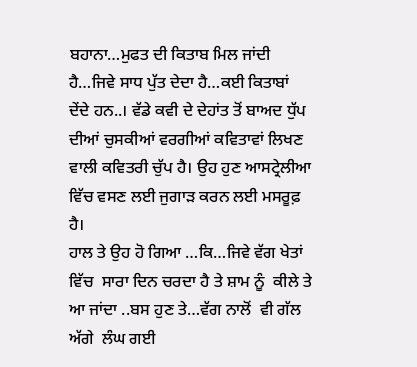ਬਹਾਨਾ…ਮੁਫਤ ਦੀ ਕਿਤਾਬ ਮਿਲ ਜਾਂਦੀ  ਹੈ…ਜਿਵੇ ਸਾਧ ਪੁੱਤ ਦੇਦਾ ਹੈ…ਕਈ ਕਿਤਾਬਾਂ ਦੇਂਦੇ ਹਨ..। ਵੱਡੇ ਕਵੀ ਦੇ ਦੇਹਾਂਤ ਤੋਂ ਬਾਅਦ ਧੁੱਪ ਦੀਆਂ ਚੁਸਕੀਆਂ ਵਰਗੀਆਂ ਕਵਿਤਾਵਾਂ ਲਿਖਣ ਵਾਲੀ ਕਵਿਤਰੀ ਚੁੱਪ ਹੈ। ਉਹ ਹੁਣ ਆਸਟ੍ਰੇਲੀਆ ਵਿੱਚ ਵਸਣ ਲਈ ਜੁਗਾੜ ਕਰਨ ਲਈ ਮਸਰੂਫ਼ ਹੈ।
ਹਾਲ ਤੇ ਉਹ ਹੋ ਗਿਆ …ਕਿ…ਜਿਵੇ ਵੱਗ ਖੇਤਾਂ ਵਿੱਚ  ਸਾਰਾ ਦਿਨ ਚਰਦਾ ਹੈ ਤੇ ਸ਼ਾਮ ਨੂੰ  ਕੀਲੇ ਤੇ ਆ ਜਾਂਦਾ ..ਬਸ ਹੁਣ ਤੇ…ਵੱਗ ਨਾਲੋਂ  ਵੀ ਗੱਲ ਅੱਗੇ  ਲੰਘ ਗਈ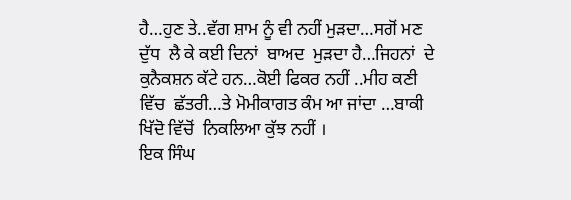ਹੈ…ਹੁਣ ਤੇ..ਵੱਗ ਸ਼ਾਮ ਨੂੰ ਵੀ ਨਹੀਂ ਮੁੜਦਾ…ਸਗੋਂ ਮਣ ਦੁੱਧ  ਲੈ ਕੇ ਕਈ ਦਿਨਾਂ  ਬਾਅਦ  ਮੁੜਦਾ ਹੈ…ਜਿਹਨਾਂ  ਦੇ ਕੁਨੈਕਸ਼ਨ ਕੱਟੇ ਹਨ…ਕੋਈ ਫਿਕਰ ਨਹੀਂ ..ਮੀਹ ਕਣੀ ਵਿੱਚ  ਛੱਤਰੀ…ਤੇ ਮੋਮੀਕਾਗਤ ਕੰਮ ਆ ਜਾਂਦਾ …ਬਾਕੀ ਖਿੱਦੋ ਵਿੱਚੋਂ  ਨਿਕਲਿਆ ਕੁੱਝ ਨਹੀਂ ।
ਇਕ ਸਿੰਘ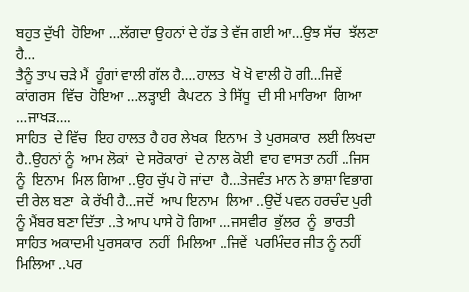ਬਹੁਤ ਦੁੱਖੀ  ਹੋਇਆ …ਲੱਗਦਾ ਉਹਨਾਂ ਦੇ ਹੱਡ ਤੇ ਵੱਜ ਗਈ ਆ…ਉਝ ਸੱਚ  ਝੱਲਣਾ ਹੈ…
ਤੈਨੂੰ ਤਾਪ ਚੜੇ ਮੈਂ  ਹੂੰਗਾਂ ਵਾਲੀ ਗੱਲ ਹੈ….ਹਾਲਤ  ਖੋ ਖੋ ਵਾਲੀ ਹੋ ਗੀ…ਜਿਵੇਂ  ਕਾਂਗਰਸ  ਵਿੱਚ  ਹੋਇਆ …ਲੜ੍ਹਾਈ  ਕੈਪਟਨ  ਤੇ ਸਿੱਧੂ  ਦੀ ਸੀ ਮਾਰਿਆ  ਗਿਆ …ਜਾਖੜ….
ਸਾਹਿਤ  ਦੇ ਵਿੱਚ  ਇਹ ਹਾਲਤ ਹੈ ਹਰ ਲੇਖਕ  ਇਨਾਮ  ਤੇ ਪੁਰਸਕਾਰ  ਲਈ ਲਿਖਦਾ ਹੈ..ਉਹਨਾਂ ਨੂੰ  ਆਮ ਲੋਕਾਂ  ਦੇ ਸਰੋਕਾਰਾਂ  ਦੇ ਨਾਲ ਕੋਈ  ਵਾਹ ਵਾਸਤਾ ਨਹੀਂ ..ਜਿਸ ਨੂੰ  ਇਨਾਮ  ਮਿਲ ਗਿਆ ..ਉਹ ਚੁੱਪ ਹੋ ਜਾਂਦਾ  ਹੈ…ਤੇਜਵੰਤ ਮਾਨ ਨੇ ਭਾਸ਼ਾ ਵਿਭਾਗ  ਦੀ ਰੇਲ ਬਣਾ  ਕੇ ਰੱਖੀ ਹੈ…ਜਦੋਂ  ਆਪ ਇਨਾਮ  ਲਿਆ ..ਉਦੋਂ ਪਵਨ ਹਰਚੰਦ ਪੁਰੀ ਨੂੰ ਮੈਂਬਰ ਬਣਾ ਦਿੱਤਾ ..ਤੇ ਆਪ ਪਾਸੇ ਹੋ ਗਿਆ …ਜਸਵੀਰ  ਭੁੱਲਰ  ਨੂੰ  ਭਾਰਤੀ ਸਾਹਿਤ ਅਕਾਦਮੀ ਪੁਰਸਕਾਰ  ਨਹੀਂ  ਮਿਲਿਆ ..ਜਿਵੇਂ  ਪਰਮਿੰਦਰ ਜੀਤ ਨੂੰ ਨਹੀਂ ਮਿਲਿਆ ..ਪਰ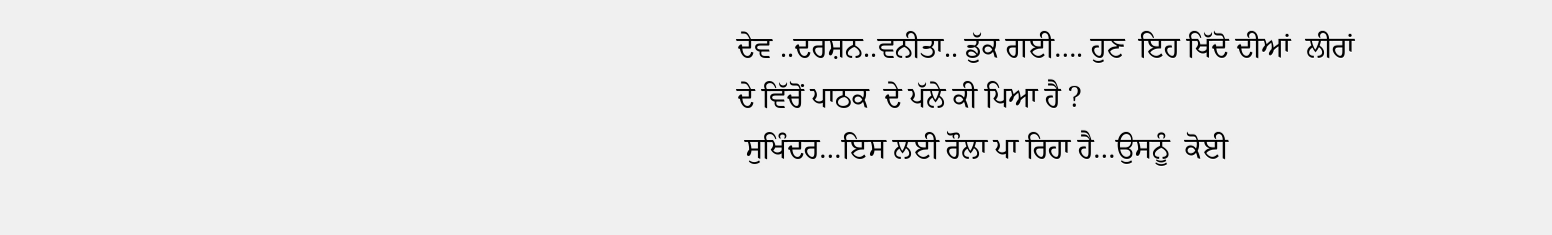ਦੇਵ ..ਦਰਸ਼ਨ..ਵਨੀਤਾ.. ਡੁੱਕ ਗਈ…. ਹੁਣ  ਇਹ ਖਿੱਦੋ ਦੀਆਂ  ਲੀਰਾਂ ਦੇ ਵਿੱਚੋਂ ਪਾਠਕ  ਦੇ ਪੱਲੇ ਕੀ ਪਿਆ ਹੈ ?
 ਸੁਖਿੰਦਰ…ਇਸ ਲਈ ਰੌਲਾ ਪਾ ਰਿਹਾ ਹੈ…ਉਸਨੂੰ  ਕੋਈ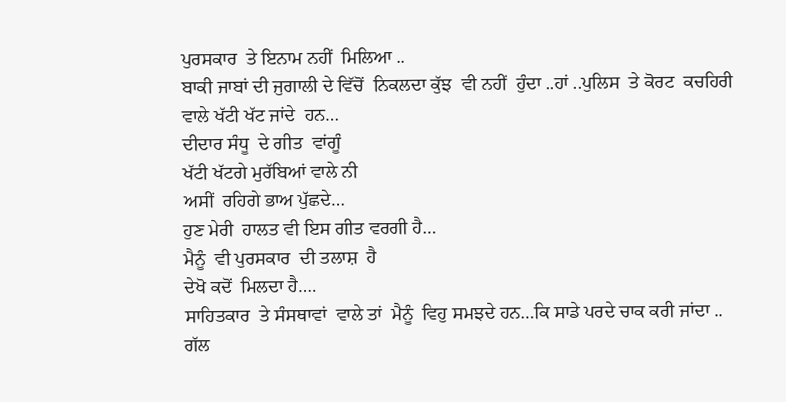ਪੁਰਸਕਾਰ  ਤੇ ਇਨਾਮ ਨਹੀਂ  ਮਿਲਿਆ ..
ਬਾਕੀ ਜਾਬਾਂ ਦੀ ਜੁਗਾਲੀ ਦੇ ਵਿੱਚੋਂ  ਨਿਕਲਦਾ ਕੁੱਝ  ਵੀ ਨਹੀਂ  ਹੁੰਦਾ ..ਹਾਂ ..ਪੁਲਿਸ  ਤੇ ਕੋਰਟ  ਕਚਹਿਰੀ  ਵਾਲੇ ਖੱਟੀ ਖੱਟ ਜਾਂਦੇ  ਹਨ…
ਦੀਦਾਰ ਸੰਧੂ  ਦੇ ਗੀਤ  ਵਾਂਗੂੰ
ਖੱਟੀ ਖੱਟਗੇ ਮੁਰੱਬਿਆਂ ਵਾਲੇ ਨੀ
ਅਸੀਂ  ਰਹਿਗੇ ਭਾਅ ਪੁੱਛਦੇ…
ਹੁਣ ਮੇਰੀ  ਹਾਲਤ ਵੀ ਇਸ ਗੀਤ ਵਰਗੀ ਹੈ…
ਮੈਨੂੰ  ਵੀ ਪੁਰਸਕਾਰ  ਦੀ ਤਲਾਸ਼  ਹੈ
ਦੇਖੋ ਕਦੋਂ  ਮਿਲਦਾ ਹੈ….
ਸਾਹਿਤਕਾਰ  ਤੇ ਸੰਸਥਾਵਾਂ  ਵਾਲੇ ਤਾਂ  ਮੈਨੂੰ  ਵਿਹੁ ਸਮਝਦੇ ਹਨ…ਕਿ ਸਾਡੇ ਪਰਦੇ ਚਾਕ ਕਰੀ ਜਾਂਦਾ ..
ਗੱਲ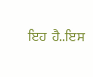ਇਹ  ਹੈ..ਇਸ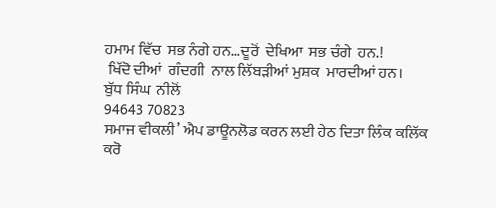ਹਮਾਮ ਵਿੱਚ  ਸਭ ਨੰਗੇ ਹਨ…ਦੂਰੋਂ  ਦੇਖਿਆ  ਸਭ ਚੰਗੇ  ਹਨ.!
 ਖਿੱਦੋ ਦੀਆਂ  ਗੰਦਗੀ  ਨਾਲ ਲਿੱਬੜੀਆਂ ਮੁਸ਼ਕ  ਮਾਰਦੀਆਂ ਹਨ।
ਬੁੱਧ ਸਿੰਘ  ਨੀਲੋਂ
94643 70823
ਸਮਾਜ ਵੀਕਲੀ’ ਐਪ ਡਾਊਨਲੋਡ ਕਰਨ ਲਈ ਹੇਠ ਦਿਤਾ ਲਿੰਕ ਕਲਿੱਕ ਕਰੋ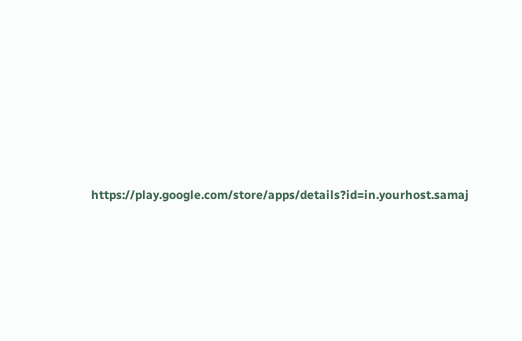https://play.google.com/store/apps/details?id=in.yourhost.samaj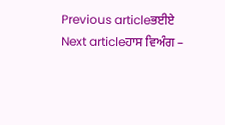Previous articleਭਈਏ
Next articleਹਾਸ ਵਿਅੰਗ –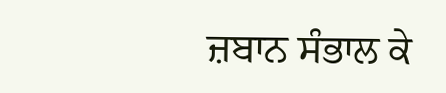ਜ਼ਬਾਨ ਸੰਭਾਲ ਕੇ